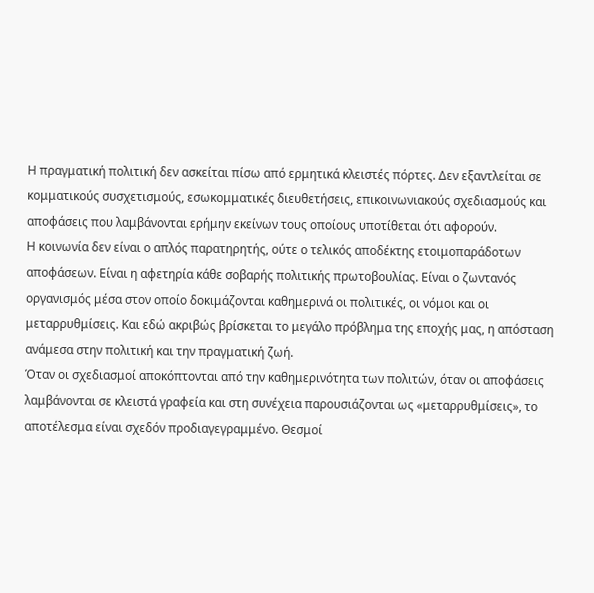Η πραγματική πολιτική δεν ασκείται πίσω από ερμητικά κλειστές πόρτες. Δεν εξαντλείται σε κομματικούς συσχετισμούς, εσωκομματικές διευθετήσεις, επικοινωνιακούς σχεδιασμούς και αποφάσεις που λαμβάνονται ερήμην εκείνων τους οποίους υποτίθεται ότι αφορούν.
Η κοινωνία δεν είναι ο απλός παρατηρητής, ούτε ο τελικός αποδέκτης ετοιμοπαράδοτων αποφάσεων. Είναι η αφετηρία κάθε σοβαρής πολιτικής πρωτοβουλίας. Είναι ο ζωντανός οργανισμός μέσα στον οποίο δοκιμάζονται καθημερινά οι πολιτικές, οι νόμοι και οι μεταρρυθμίσεις. Και εδώ ακριβώς βρίσκεται το μεγάλο πρόβλημα της εποχής μας, η απόσταση ανάμεσα στην πολιτική και την πραγματική ζωή.
Όταν οι σχεδιασμοί αποκόπτονται από την καθημερινότητα των πολιτών, όταν οι αποφάσεις λαμβάνονται σε κλειστά γραφεία και στη συνέχεια παρουσιάζονται ως «μεταρρυθμίσεις», το αποτέλεσμα είναι σχεδόν προδιαγεγραμμένο. Θεσμοί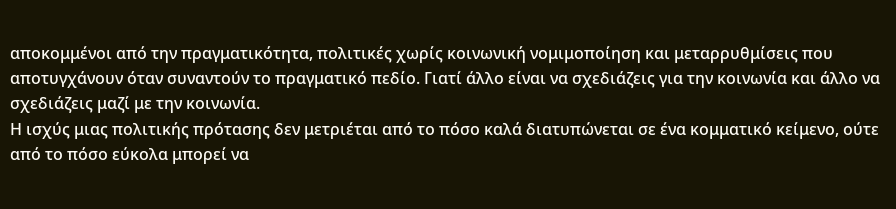αποκομμένοι από την πραγματικότητα, πολιτικές χωρίς κοινωνική νομιμοποίηση και μεταρρυθμίσεις που αποτυγχάνουν όταν συναντούν το πραγματικό πεδίο. Γιατί άλλο είναι να σχεδιάζεις για την κοινωνία και άλλο να σχεδιάζεις μαζί με την κοινωνία.
Η ισχύς μιας πολιτικής πρότασης δεν μετριέται από το πόσο καλά διατυπώνεται σε ένα κομματικό κείμενο, ούτε από το πόσο εύκολα μπορεί να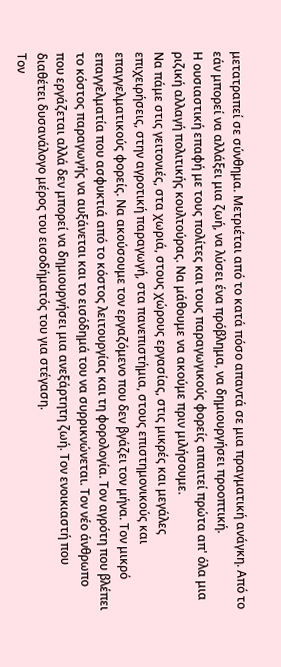μετατραπεί σε σύνθημα. Μετριέται από το κατά πόσο απαντά σε μια πραγματική ανάγκη. Από το εάν μπορεί να αλλάξει μια ζωή, να λύσει ένα πρόβλημα, να δημιουργήσει προοπτική.
Η ουσιαστική επαφή με τους πολίτες και τους παραγωγικούς φορείς απαιτεί πρώτα απ' όλα μια ριζική αλλαγή πολιτικής κουλτούρας. Να μάθουμε να ακούμε πριν μιλήσουμε.
Να πάμε στις γειτονιές, στα χωριά, στους χώρους εργασίας, στις μικρές και μεγάλες επιχειρήσεις, στην αγροτική παραγωγή, στα πανεπιστήμια, στους επιστημονικούς και επαγγελματικούς φορείς. Να ακούσουμε τον εργαζόμενο που δεν βγάζει τον μήνα. Τον μικρό επαγγελματία που ασφυκτιά από το κόστος λειτουργίας και τη φορολογία. Τον αγρότη που βλέπει το κόστος παραγωγής να αυξάνεται και το εισόδημά του να συρρικνώνεται. Τον νέο άνθρωπο που εργάζεται αλλά δεν μπορεί να δημιουργήσει μια ανεξάρτητη ζωή. Τον ενοικιαστή που διαθέτει δυσανάλογο μέρος του εισοδήματός του για στέγαση.
Τον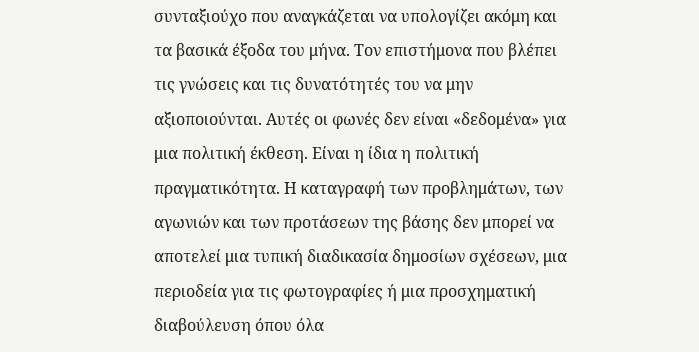συνταξιούχο που αναγκάζεται να υπολογίζει ακόμη και τα βασικά έξοδα του μήνα. Τον επιστήμονα που βλέπει τις γνώσεις και τις δυνατότητές του να μην αξιοποιούνται. Αυτές οι φωνές δεν είναι «δεδομένα» για μια πολιτική έκθεση. Είναι η ίδια η πολιτική πραγματικότητα. Η καταγραφή των προβλημάτων, των αγωνιών και των προτάσεων της βάσης δεν μπορεί να αποτελεί μια τυπική διαδικασία δημοσίων σχέσεων, μια περιοδεία για τις φωτογραφίες ή μια προσχηματική διαβούλευση όπου όλα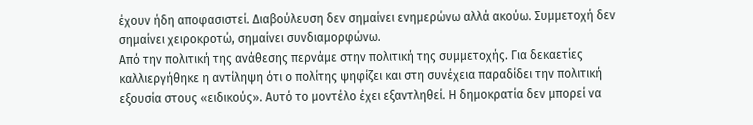έχουν ήδη αποφασιστεί. Διαβούλευση δεν σημαίνει ενημερώνω αλλά ακούω. Συμμετοχή δεν σημαίνει χειροκροτώ, σημαίνει συνδιαμορφώνω.
Από την πολιτική της ανάθεσης περνάμε στην πολιτική της συμμετοχής. Για δεκαετίες καλλιεργήθηκε η αντίληψη ότι ο πολίτης ψηφίζει και στη συνέχεια παραδίδει την πολιτική εξουσία στους «ειδικούς». Αυτό το μοντέλο έχει εξαντληθεί. Η δημοκρατία δεν μπορεί να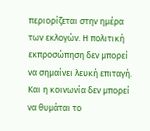περιορίζεται στην ημέρα των εκλογών. Η πολιτική εκπροσώπηση δεν μπορεί να σημαίνει λευκή επιταγή. Και η κοινωνία δεν μπορεί να θυμάται το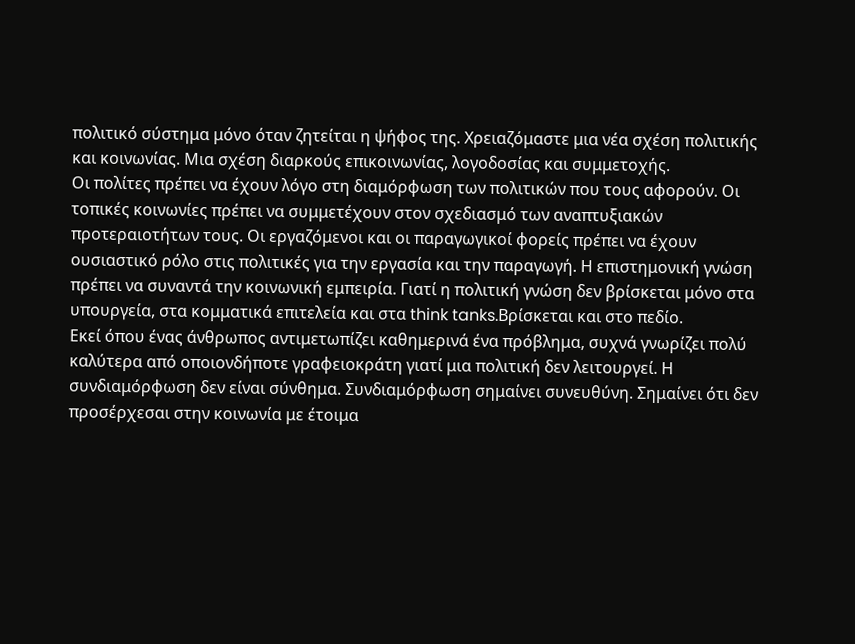πολιτικό σύστημα μόνο όταν ζητείται η ψήφος της. Χρειαζόμαστε μια νέα σχέση πολιτικής και κοινωνίας. Μια σχέση διαρκούς επικοινωνίας, λογοδοσίας και συμμετοχής.
Οι πολίτες πρέπει να έχουν λόγο στη διαμόρφωση των πολιτικών που τους αφορούν. Οι τοπικές κοινωνίες πρέπει να συμμετέχουν στον σχεδιασμό των αναπτυξιακών προτεραιοτήτων τους. Οι εργαζόμενοι και οι παραγωγικοί φορείς πρέπει να έχουν ουσιαστικό ρόλο στις πολιτικές για την εργασία και την παραγωγή. Η επιστημονική γνώση πρέπει να συναντά την κοινωνική εμπειρία. Γιατί η πολιτική γνώση δεν βρίσκεται μόνο στα υπουργεία, στα κομματικά επιτελεία και στα think tanks.Βρίσκεται και στο πεδίο.
Εκεί όπου ένας άνθρωπος αντιμετωπίζει καθημερινά ένα πρόβλημα, συχνά γνωρίζει πολύ καλύτερα από οποιονδήποτε γραφειοκράτη γιατί μια πολιτική δεν λειτουργεί. Η συνδιαμόρφωση δεν είναι σύνθημα. Συνδιαμόρφωση σημαίνει συνευθύνη. Σημαίνει ότι δεν προσέρχεσαι στην κοινωνία με έτοιμα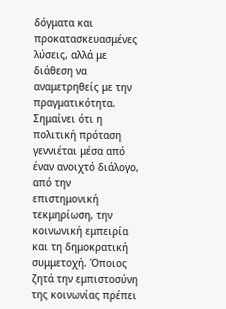δόγματα και προκατασκευασμένες λύσεις, αλλά με διάθεση να αναμετρηθείς με την πραγματικότητα. Σημαίνει ότι η πολιτική πρόταση γεννιέται μέσα από έναν ανοιχτό διάλογο, από την επιστημονική τεκμηρίωση, την κοινωνική εμπειρία και τη δημοκρατική συμμετοχή. Όποιος ζητά την εμπιστοσύνη της κοινωνίας πρέπει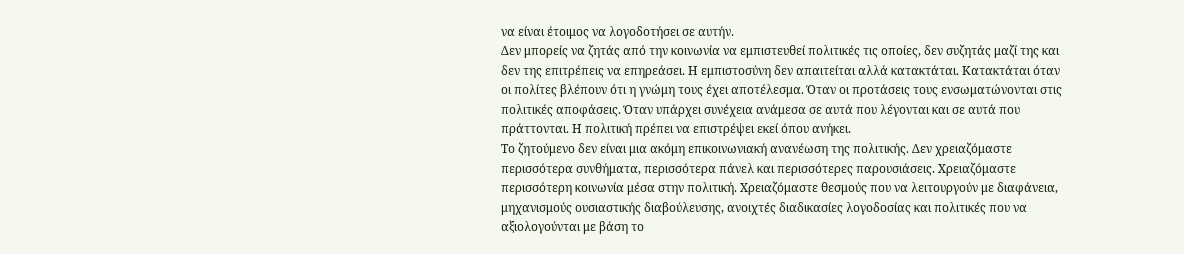να είναι έτοιμος να λογοδοτήσει σε αυτήν.
Δεν μπορείς να ζητάς από την κοινωνία να εμπιστευθεί πολιτικές τις οποίες, δεν συζητάς μαζί της και δεν της επιτρέπεις να επηρεάσει. Η εμπιστοσύνη δεν απαιτείται αλλά κατακτάται. Κατακτάται όταν οι πολίτες βλέπουν ότι η γνώμη τους έχει αποτέλεσμα. Όταν οι προτάσεις τους ενσωματώνονται στις πολιτικές αποφάσεις. Όταν υπάρχει συνέχεια ανάμεσα σε αυτά που λέγονται και σε αυτά που πράττονται. Η πολιτική πρέπει να επιστρέψει εκεί όπου ανήκει.
Το ζητούμενο δεν είναι μια ακόμη επικοινωνιακή ανανέωση της πολιτικής. Δεν χρειαζόμαστε περισσότερα συνθήματα, περισσότερα πάνελ και περισσότερες παρουσιάσεις. Χρειαζόμαστε περισσότερη κοινωνία μέσα στην πολιτική. Χρειαζόμαστε θεσμούς που να λειτουργούν με διαφάνεια, μηχανισμούς ουσιαστικής διαβούλευσης, ανοιχτές διαδικασίες λογοδοσίας και πολιτικές που να αξιολογούνται με βάση το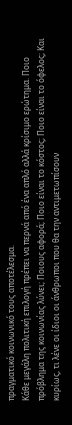πραγματικό κοινωνικό τους αποτέλεσμα.
Κάθε μεγάλη πολιτική επιλογή πρέπει να περνά από ένα απλό αλλά κρίσιμο ερώτημα. Ποιο πρόβλημα της κοινωνίας λύνει; Ποιους αφορά; Ποιο είναι το κόστος; Ποιο είναι το όφελος; Και κυρίως, τι λένε οι ίδιοι οι άνθρωποι που θα την αντιμετωπίσουν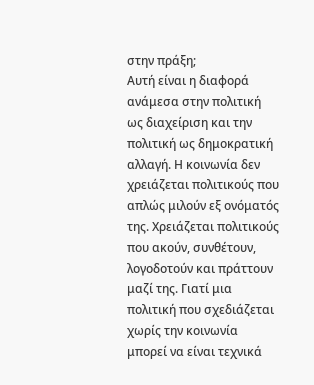στην πράξη;
Αυτή είναι η διαφορά ανάμεσα στην πολιτική ως διαχείριση και την πολιτική ως δημοκρατική αλλαγή. Η κοινωνία δεν χρειάζεται πολιτικούς που απλώς μιλούν εξ ονόματός της. Χρειάζεται πολιτικούς που ακούν, συνθέτουν, λογοδοτούν και πράττουν μαζί της. Γιατί μια πολιτική που σχεδιάζεται χωρίς την κοινωνία μπορεί να είναι τεχνικά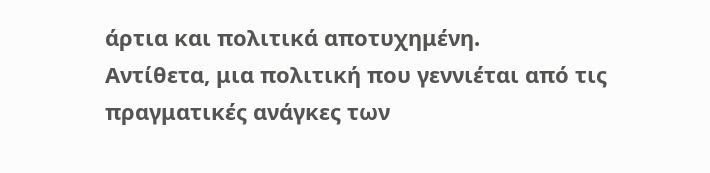άρτια και πολιτικά αποτυχημένη.
Αντίθετα, μια πολιτική που γεννιέται από τις πραγματικές ανάγκες των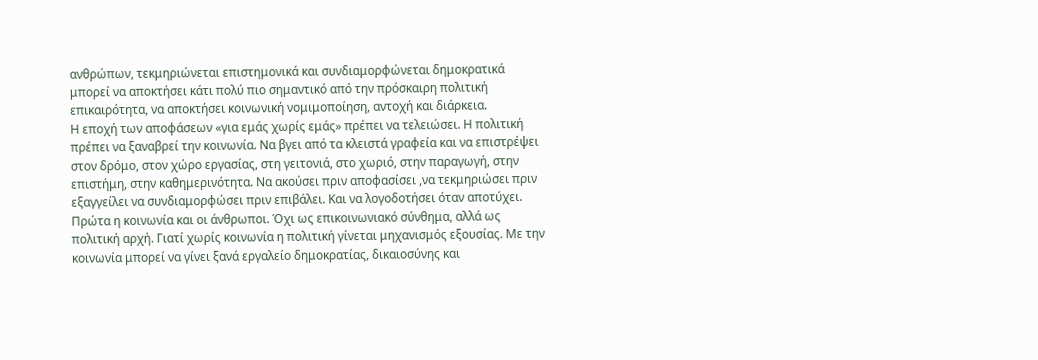ανθρώπων, τεκμηριώνεται επιστημονικά και συνδιαμορφώνεται δημοκρατικά μπορεί να αποκτήσει κάτι πολύ πιο σημαντικό από την πρόσκαιρη πολιτική επικαιρότητα, να αποκτήσει κοινωνική νομιμοποίηση, αντοχή και διάρκεια.
Η εποχή των αποφάσεων «για εμάς χωρίς εμάς» πρέπει να τελειώσει. Η πολιτική πρέπει να ξαναβρεί την κοινωνία. Να βγει από τα κλειστά γραφεία και να επιστρέψει στον δρόμο, στον χώρο εργασίας, στη γειτονιά, στο χωριό, στην παραγωγή, στην επιστήμη, στην καθημερινότητα. Να ακούσει πριν αποφασίσει ,να τεκμηριώσει πριν εξαγγείλει να συνδιαμορφώσει πριν επιβάλει. Και να λογοδοτήσει όταν αποτύχει.
Πρώτα η κοινωνία και οι άνθρωποι. Όχι ως επικοινωνιακό σύνθημα, αλλά ως πολιτική αρχή. Γιατί χωρίς κοινωνία η πολιτική γίνεται μηχανισμός εξουσίας. Με την κοινωνία μπορεί να γίνει ξανά εργαλείο δημοκρατίας, δικαιοσύνης και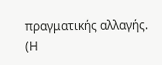πραγματικής αλλαγής.
(Η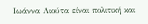Ιωάννα Λιούτα είναι πολιτική και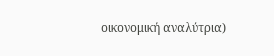οικονομική αναλύτρια)